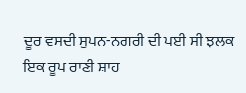ਦੂਰ ਵਸਦੀ ਸੁਪਨ-ਨਗਰੀ ਦੀ ਪਈ ਸੀ ਝਲਕ
ਇਕ ਰੂਪ ਰਾਣੀ ਸ਼ਾਹ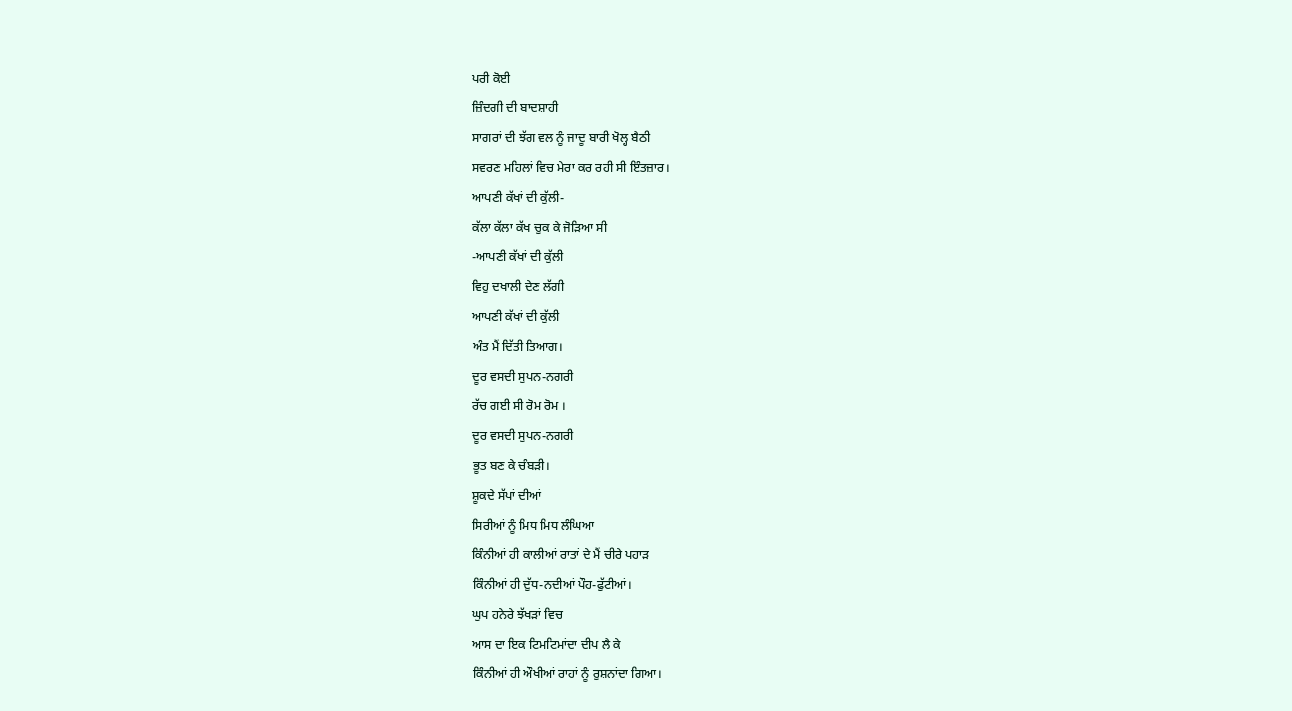ਪਰੀ ਕੋਈ
ਜ਼ਿੰਦਗੀ ਦੀ ਬਾਦਸ਼ਾਹੀ
ਸਾਗਰਾਂ ਦੀ ਝੱਗ ਵਲ ਨੂੰ ਜਾਦੂ ਬਾਰੀ ਖੋਲ੍ਹ ਬੈਠੀ
ਸਵਰਣ ਮਹਿਲਾਂ ਵਿਚ ਮੇਰਾ ਕਰ ਰਹੀ ਸੀ ਇੰਤਜ਼ਾਰ।
ਆਪਣੀ ਕੱਖਾਂ ਦੀ ਕੁੱਲੀ-
ਕੱਲਾ ਕੱਲਾ ਕੱਖ ਚੁਕ ਕੇ ਜੋੜਿਆ ਸੀ
-ਆਪਣੀ ਕੱਖਾਂ ਦੀ ਕੁੱਲੀ
ਵਿਹੁ ਦਖਾਲੀ ਦੇਣ ਲੱਗੀ
ਆਪਣੀ ਕੱਖਾਂ ਦੀ ਕੁੱਲੀ
ਅੰਤ ਮੈਂ ਦਿੱਤੀ ਤਿਆਗ।
ਦੂਰ ਵਸਦੀ ਸੁਪਨ-ਨਗਰੀ
ਰੱਚ ਗਈ ਸੀ ਰੋਮ ਰੋਮ ।
ਦੂਰ ਵਸਦੀ ਸੁਪਨ-ਨਗਰੀ
ਭੂਤ ਬਣ ਕੇ ਚੰਬੜੀ।
ਸ਼ੂਕਦੇ ਸੱਪਾਂ ਦੀਆਂ
ਸਿਰੀਆਂ ਨੂੰ ਮਿਧ ਮਿਧ ਲੰਘਿਆ
ਕਿੰਨੀਆਂ ਹੀ ਕਾਲੀਆਂ ਰਾਤਾਂ ਦੇ ਮੈਂ ਚੀਰੇ ਪਹਾੜ
ਕਿੰਨੀਆਂ ਹੀ ਦੁੱਧ-ਨਦੀਆਂ ਪੌਹ-ਫੁੱਟੀਆਂ।
ਘੁਪ ਹਨੇਰੇ ਝੱਖੜਾਂ ਵਿਚ
ਆਸ ਦਾ ਇਕ ਟਿਮਟਿਮਾਂਦਾ ਦੀਪ ਲੈ ਕੇ
ਕਿੰਨੀਆਂ ਹੀ ਔਖੀਆਂ ਰਾਹਾਂ ਨੂੰ ਰੁਸ਼ਨਾਂਦਾ ਗਿਆ।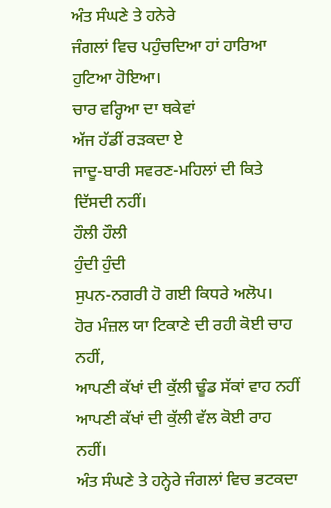ਅੰਤ ਸੰਘਣੇ ਤੇ ਹਨੇਰੇ
ਜੰਗਲਾਂ ਵਿਚ ਪਹੁੰਚਦਿਆ ਹਾਂ ਹਾਰਿਆ ਹੁਟਿਆ ਹੋਇਆ।
ਚਾਰ ਵਰ੍ਹਿਆ ਦਾ ਥਕੇਵਾਂ
ਅੱਜ ਹੱਡੀਂ ਰੜਕਦਾ ਏ
ਜਾਦੂ-ਬਾਰੀ ਸਵਰਣ-ਮਹਿਲਾਂ ਦੀ ਕਿਤੇ ਦਿੱਸਦੀ ਨਹੀਂ।
ਹੌਲੀ ਹੌਲੀ
ਹੁੰਦੀ ਹੁੰਦੀ
ਸੁਪਨ-ਨਗਰੀ ਹੋ ਗਈ ਕਿਧਰੇ ਅਲੋਪ।
ਹੋਰ ਮੰਜ਼ਲ ਯਾ ਟਿਕਾਣੇ ਦੀ ਰਹੀ ਕੋਈ ਚਾਹ ਨਹੀਂ,
ਆਪਣੀ ਕੱਖਾਂ ਦੀ ਕੁੱਲੀ ਢੂੰਡ ਸੱਕਾਂ ਵਾਹ ਨਹੀਂ
ਆਪਣੀ ਕੱਖਾਂ ਦੀ ਕੁੱਲੀ ਵੱਲ ਕੋਈ ਰਾਹ ਨਹੀਂ।
ਅੰਤ ਸੰਘਣੇ ਤੇ ਹਨ੍ਹੇਰੇ ਜੰਗਲਾਂ ਵਿਚ ਭਟਕਦਾ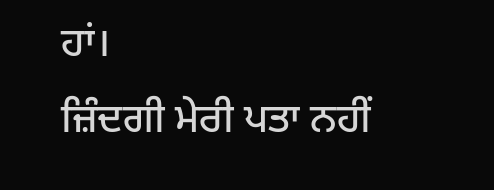ਹਾਂ।
ਜ਼ਿੰਦਗੀ ਮੇਰੀ ਪਤਾ ਨਹੀਂ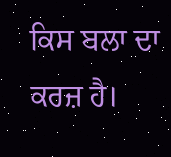ਕਿਸ ਬਲਾ ਦਾ ਕਰਜ਼ ਹੈ।